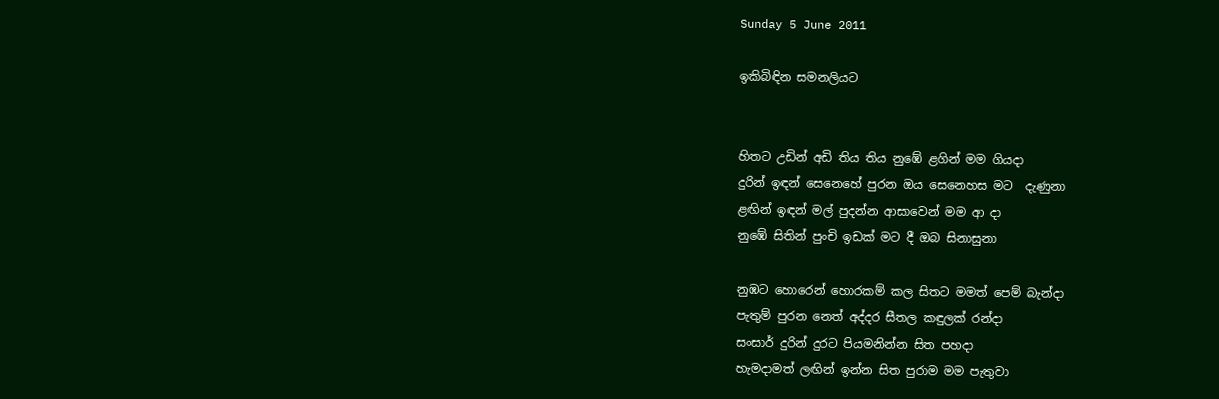Sunday 5 June 2011

ඉකිබිඳින සමනලියට


හිතට උඩින් අඩි තිය තිය නුඹේ ළගින් මම ගියදා
දුරින් ඉඳන් සෙනෙහේ පුරන ඔය සෙනෙහස මට  දැණුනා
ළඟින් ඉඳන් මල් පුදන්න ආසාවෙන් මම ආ දා
නුඹේ සිතින් පුංචි ඉඩක් මට දී ඔබ සිනාසුනා

නුඹට හොරෙන් හොරකම් කල සිතට මමත් පෙම් බැන්දා
පැතුම් පුරන නෙත් අද්දර සීතල කඳුලක් රන්දා
සංසාර් දුරින් දුරට පියමනින්න සිත පහදා
හැමදාමත් ලඟින් ඉන්න සිත පුරාම මම පැතුවා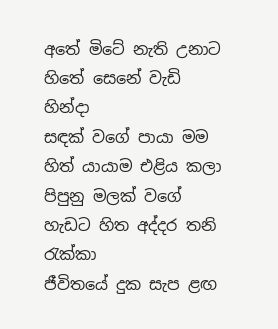අතේ මිටේ නැති උනාට හිතේ සෙනේ වැඩි හින්දා
සඳක් වගේ පායා මම හිත් යායාම එළිය කලා
පිපුනු මලක් වගේ හැඩට හිත අද්දර තනි රැක්කා
ජීවිතයේ දුක සැප ළඟ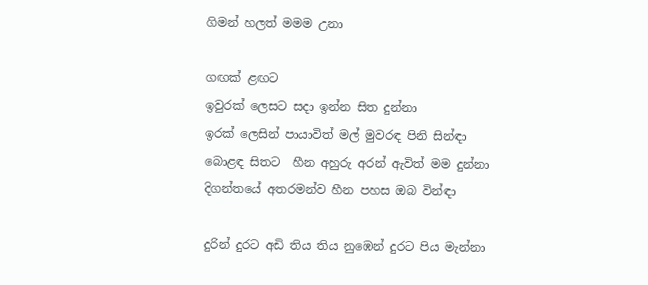ගිමන් හලත් මමම උනා

ගඟක් ළඟට
ඉවුරක් ලෙසට සදා ඉන්න සිත දුන්නා
ඉරක් ලෙසින් පා‍යාවිත් මල් මුවරඳ පිනි සින්ඳා
බොළඳ සිතට  හීන අහුරු අරන් ඇවිත් මම දුන්නා
දිගන්තයේ අතරමන්ව හීන පහස ඔබ වින්ඳා

දුරින් දුරට අඩි තිය තිය නුඹෙන් දුරට පිය මැන්නා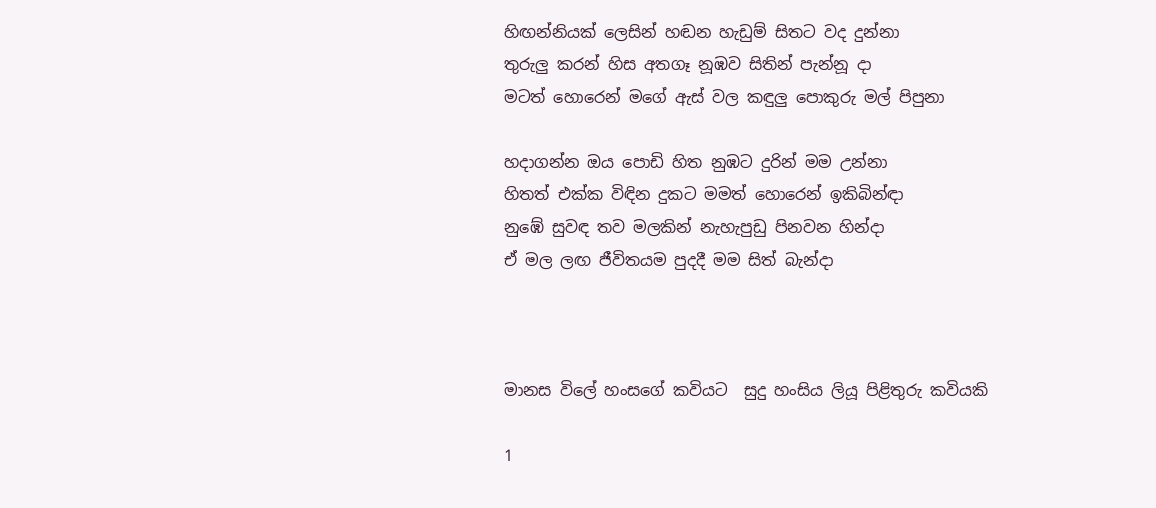හිඟන්නියක් ලෙසින් හඬන හැඩුම් සිතට වද දුන්නා
තුරුලු කරන් හිස අතගෑ නූඹව සිතින් පැන්නූ දා
මටත් හොරෙන් මගේ ඇස් වල කඳුලු පොකුරු මල් පිපුනා

හදාගන්න ඔය පොඩි හිත නුඹට දුරින් මම උන්නා
හිතත් එක්ක විඳින දුකට මමත් හොරෙන් ඉකිබින්ඳා
නුඹේ සුවඳ තව මලකින් නැහැපුඩු පිනවන හින්දා
ඒ මල ලඟ ජීවිතයම පුදදී මම සිත් බැන්දා



මානස විලේ හංසගේ කවියට  සුදු හංසිය ලියූ පිළිතුරු කවියකි

1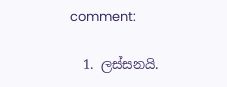comment:

  1. ලස්සනයි.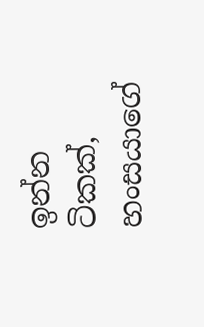ඉන්න ටිකක්, හංසයාගේ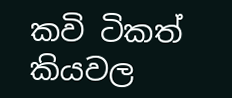කවි ටිකත් කියවල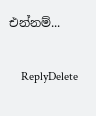එන්නම්...

    ReplyDelete